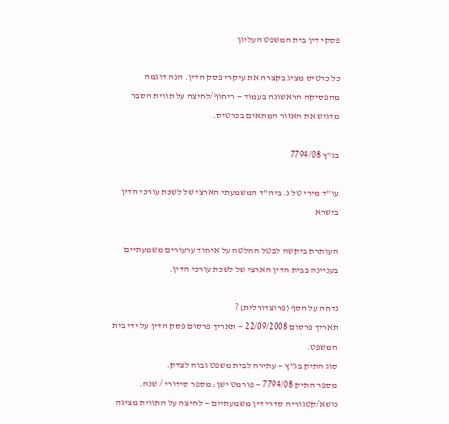פסקי דין בית המשפט העליון

כל כרטיס מציג בקצרה את עיקרי פסק הדין. הנה דוגמה מהפסיקה הראשונה בעמוד — ריחוף/לחיצה על תווית הסבר מדגיש את האזור המתאים בכרטיס.

בג"ץ 7794/08

עו"ד מירי טל נ. ביה"ד המשמעתי הארצי של לשכת עורכי הדין בישרא

העותרת ביקשה לבטל החלטה על איחוד ערעורים משמעתיים בעניינה בבית הדין הארצי של לשכת עורכי הדין.

נדחה על הסף (פרוצדורלית) ?
תאריך פרסום 22/09/2008 — תאריך פרסום פסק הדין על ידי בית המשפט.
סוג התיק בג"ץ — עתירה לבית משפט גבוה לצדק.
מספר התיק 7794/08 — פורמט ישן: מספר סידורי / שנה.
נושא/קטגוריה סדרי דין משמעתיים — לחיצה על התווית מציגה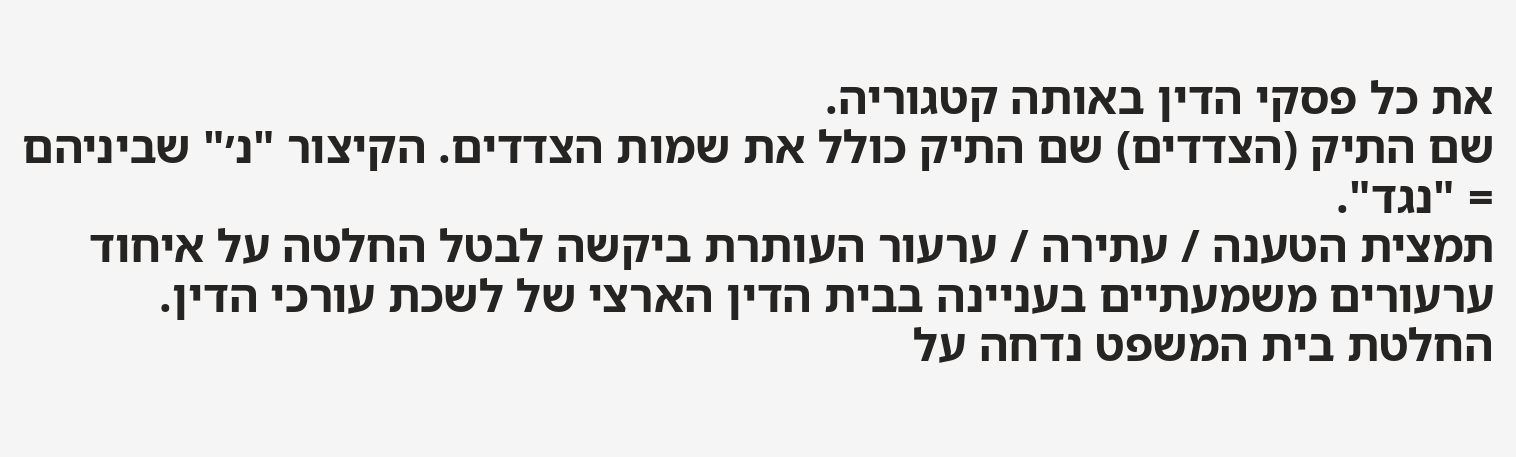את כל פסקי הדין באותה קטגוריה.
שם התיק (הצדדים) שם התיק כולל את שמות הצדדים. הקיצור "נ׳" שביניהם = "נגד".
תמצית הטענה / עתירה / ערעור העותרת ביקשה לבטל החלטה על איחוד ערעורים משמעתיים בעניינה בבית הדין הארצי של לשכת עורכי הדין.
החלטת בית המשפט נדחה על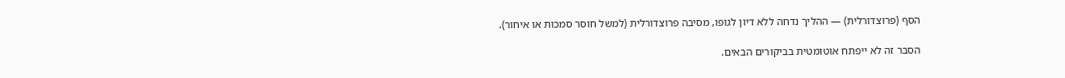הסף (פרוצדורלית) — ההליך נדחה ללא דיון לגופו, מסיבה פרוצדורלית (למשל חוסר סמכות או איחור).

הסבר זה לא ייפתח אוטומטית בביקורים הבאים.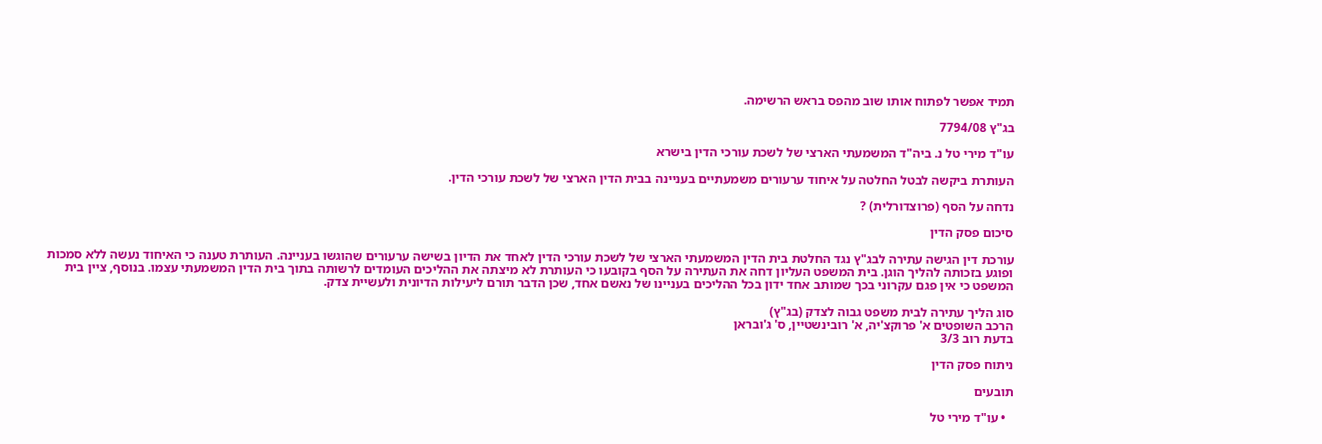תמיד אפשר לפתוח אותו שוב מהפס בראש הרשימה.

בג"ץ 7794/08

עו"ד מירי טל נ. ביה"ד המשמעתי הארצי של לשכת עורכי הדין בישרא

העותרת ביקשה לבטל החלטה על איחוד ערעורים משמעתיים בעניינה בבית הדין הארצי של לשכת עורכי הדין.

נדחה על הסף (פרוצדורלית) ?

סיכום פסק הדין

עורכת דין הגישה עתירה לבג"ץ נגד החלטת בית הדין המשמעתי הארצי של לשכת עורכי הדין לאחד את הדיון בשישה ערעורים שהוגשו בעניינה. העותרת טענה כי האיחוד נעשה ללא סמכות ופוגע בזכותה להליך הוגן. בית המשפט העליון דחה את העתירה על הסף בקובעו כי העותרת לא מיצתה את ההליכים העומדים לרשותה בתוך בית הדין המשמעתי עצמו. בנוסף, ציין בית המשפט כי אין פגם עקרוני בכך שמותב אחד ידון בכל ההליכים בעניינו של נאשם אחד, שכן הדבר תורם ליעילות הדיונית ולעשיית צדק.

סוג הליך עתירה לבית משפט גבוה לצדק (בג"ץ)
הרכב השופטים א' פרוקצ'יה, א' רובינשטיין, ס' ג'ובראן
בדעת רוב 3/3

ניתוח פסק הדין

תובעים

  • עו"ד מירי טל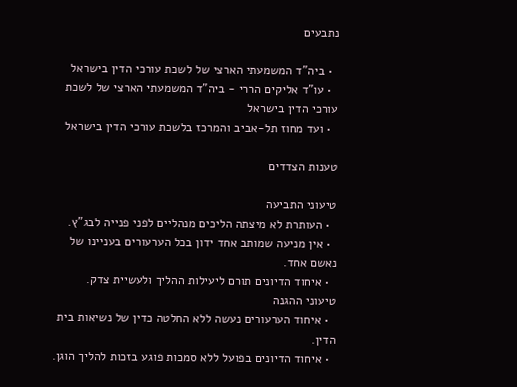נתבעים

  • ביה"ד המשמעתי הארצי של לשכת עורכי הדין בישראל
  • עו"ד אליקים הררי - ביה"ד המשמעתי הארצי של לשכת עורכי הדין בישראל
  • ועד מחוז תל-אביב והמרכז בלשכת עורכי הדין בישראל

טענות הצדדים

טיעוני התביעה
  • העותרת לא מיצתה הליכים מנהליים לפני פנייה לבג"ץ.
  • אין מניעה שמותב אחד ידון בכל הערעורים בעניינו של נאשם אחד.
  • איחוד הדיונים תורם ליעילות ההליך ולעשיית צדק.
טיעוני ההגנה
  • איחוד הערעורים נעשה ללא החלטה כדין של נשיאות בית הדין.
  • איחוד הדיונים בפועל ללא סמכות פוגע בזכות להליך הוגן.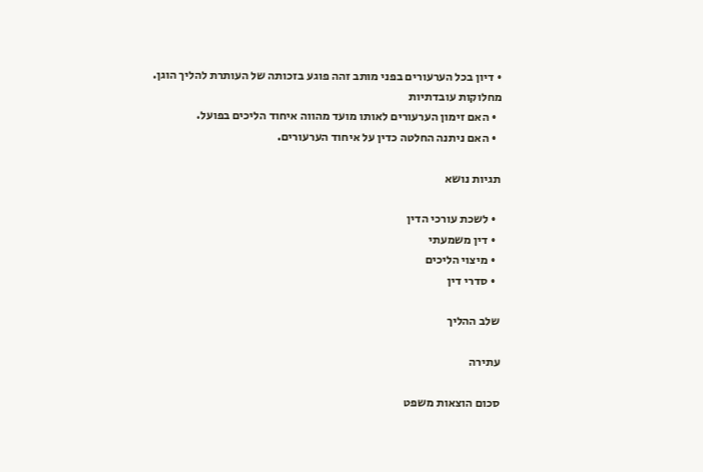• דיון בכל הערעורים בפני מותב זהה פוגע בזכותה של העותרת להליך הוגן.
מחלוקות עובדתיות
  • האם זימון הערעורים לאותו מועד מהווה איחוד הליכים בפועל.
  • האם ניתנה החלטה כדין על איחוד הערעורים.

תגיות נושא

  • לשכת עורכי הדין
  • דין משמעתי
  • מיצוי הליכים
  • סדרי דין

שלב ההליך

עתירה

סכום הוצאות משפט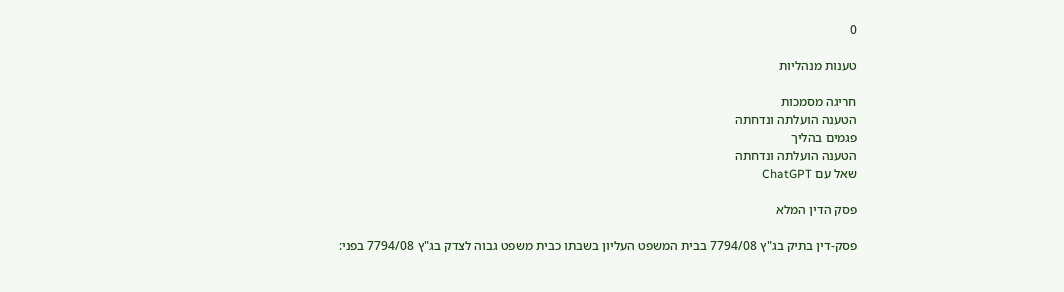0

טענות מנהליות

חריגה מסמכות
הטענה הועלתה ונדחתה
פגמים בהליך
הטענה הועלתה ונדחתה
שאל עם ChatGPT

פסק הדין המלא

פסק-דין בתיק בג"ץ 7794/08 בבית המשפט העליון בשבתו כבית משפט גבוה לצדק בג"ץ 7794/08 בפני: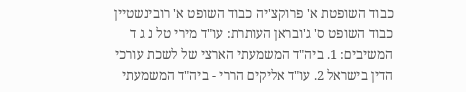כבוד השופטת א' פרוקצ'יה כבוד השופט א' רובינשטיין כבוד השופט ס' ג'ובראן העותרת: עו"ד מירי טל נ ג ד המשיבים: 1. ביה"ד המשמעתי הארצי של לשכת עורכי הדין בישראל 2. עו"ד אליקים הררי - ביה"ד המשמעתי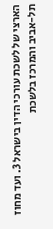הארצי של לשכת עורכי הדין בישראל 3. ועד מחוז תל-אביב והמרכז בלשכת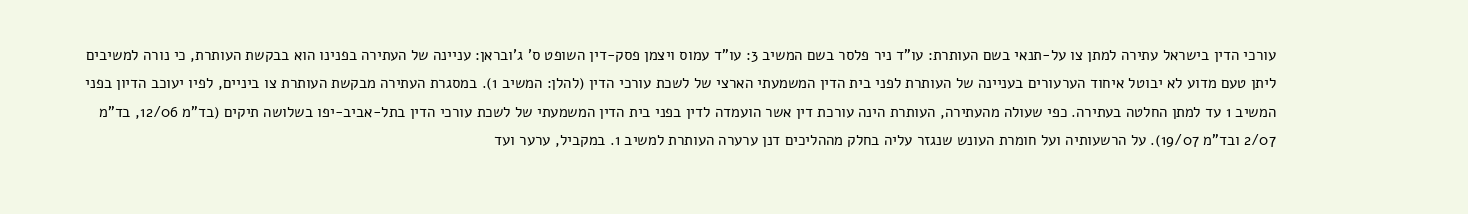עורכי הדין בישראל עתירה למתן צו על-תנאי בשם העותרת: עו"ד ניר פלסר בשם המשיב 3: עו"ד עמוס ויצמן פסק-דין השופט ס' ג'ובראן: עניינה של העתירה בפנינו הוא בבקשת העותרת, כי נורה למשיבים ליתן טעם מדוע לא יבוטל איחוד הערעורים בעניינה של העותרת לפני בית הדין המשמעתי הארצי של לשכת עורכי הדין (להלן: המשיב 1). במסגרת העתירה מבקשת העותרת צו ביניים, לפיו יעוכב הדיון בפני המשיב 1 עד למתן החלטה בעתירה. כפי שעולה מהעתירה, העותרת הינה עורכת דין אשר הועמדה לדין בפני בית הדין המשמעתי של לשכת עורכי הדין בתל-אביב-יפו בשלושה תיקים (בד"מ 12/06, בד"מ 2/07 ובד"מ 19/07). על הרשעותיה ועל חומרת העונש שנגזר עליה בחלק מההליכים דנן ערערה העותרת למשיב 1. במקביל, ערער ועד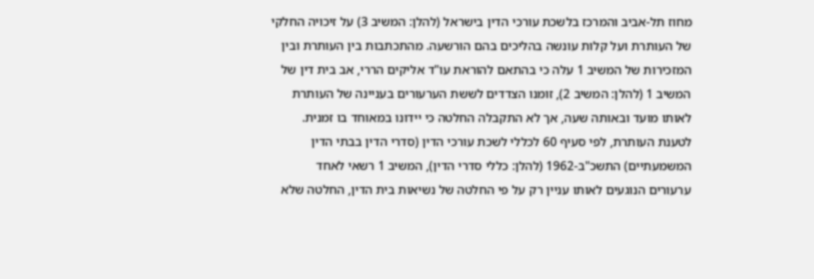מחוז תל-אביב והמרכז בלשכת עורכי הדין בישראל (להלן: המשיב 3) על זיכויה החלקי של העותרת ועל קלות עונשה בהליכים בהם הורשעה. מהתכתבות בין העותרת ובין המזכירות של המשיב 1 עלה כי בהתאם להוראת עו"ד אליקים הררי, אב בית דין של המשיב 1 (להלן: המשיב 2), זומנו הצדדים לששת הערעורים בעניינה של העותרת לאותו מועד ובאותה שעה, אך לא התקבלה החלטה כי יידונו במאוחד בו זמנית. לטענת העותרת, לפי סעיף 60 לכללי לשכת עורכי הדין (סדרי הדין בבתי הדין המשמעתיים) התשכ"ב-1962 (להלן: כללי סדרי הדין), המשיב 1 רשאי לאחד ערעורים הנוגעים לאותו עניין רק על פי החלטה של נשיאות בית הדין, החלטה שלא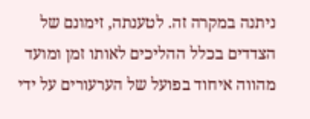ניתנה במקרה זה. לטענתה, זימונם של הצדדים בכלל ההליכים לאותו זמן ומועד מהווה איחוד בפועל של הערעורים על ידי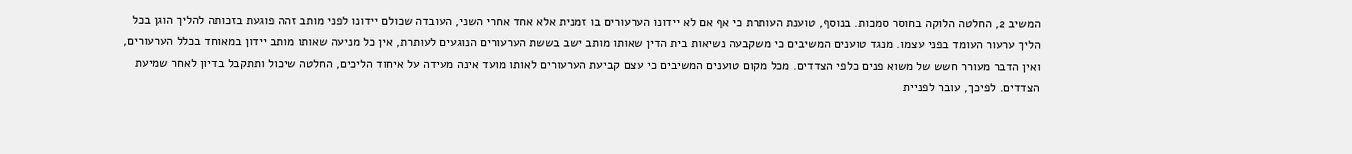המשיב 2, החלטה הלוקה בחוסר סמכות. בנוסף, טוענת העותרת כי אף אם לא יידונו הערעורים בו זמנית אלא אחד אחרי השני, העובדה שכולם יידונו לפני מותב זהה פוגעת בזכותה להליך הוגן בכל הליך ערעור העומד בפני עצמו. מנגד טוענים המשיבים כי משקבעה נשיאות בית הדין שאותו מותב ישב בששת הערעורים הנוגעים לעותרת, אין כל מניעה שאותו מותב יידון במאוחד בכלל הערעורים, ואין הדבר מעורר חשש של משוא פנים כלפי הצדדים. מכל מקום טוענים המשיבים כי עצם קביעת הערעורים לאותו מועד אינה מעידה על איחוד הליכים, החלטה שיכול ותתקבל בדיון לאחר שמיעת הצדדים. לפיכך, עובר לפניית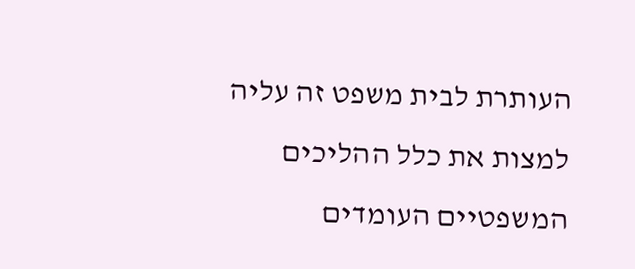העותרת לבית משפט זה עליה למצות את כלל ההליכים המשפטיים העומדים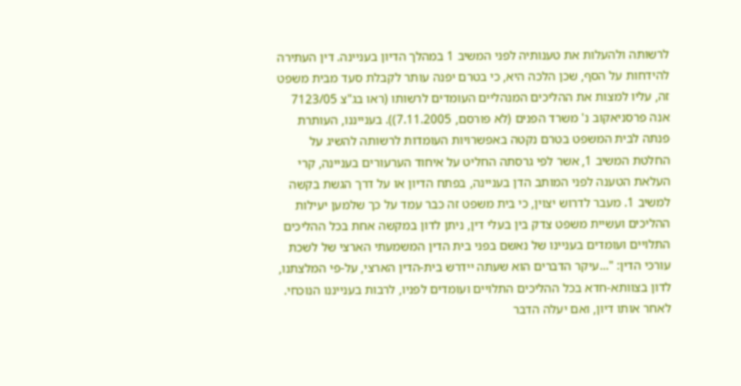לרשותה ולהעלות את טענותיה לפני המשיב 1 במהלך הדיון בעניינה. דין העתירה להידחות על הסף, שכן הלכה היא, כי בטרם יפנה עותר לקבלת סעד מבית משפט זה, עליו למצות את ההליכים המנהליים העומדים לרשותו (ראו בג"צ 7123/05 אנה פרסניאקוב נ' משרד הפנים (לא פורסם, 7.11.2005)). בענייננו, העותרת פנתה לבית המשפט בטרם נקטה באפשרויות העומדות לרשותה להשיג על החלטת המשיב 1, אשר לפי גרסתה החליט על איחוד הערעורים בעניינה, קרי העלאת הטענה לפני המותב הדן בעניינה, בפתח הדיון או על דרך הגשת בקשה למשיב 1. מעבר לדרוש יצוין, כי בית משפט זה כבר עמד על כך שלמען יעילות ההליכים ועשיית משפט צדק בין בעלי דין, ניתן לדון במקשה אחת בכל ההליכים התלויים ועומדים בעניינו של נאשם בפני בית הדין המשמעתי הארצי של לשכת עורכי הדין: "...עיקר הדברים הוא שעתה יידרש בית-הדין הארצי, על-פי המלצתנו, לדון בצוותא-חדא בכל ההליכים התלויים ועומדים לפניו, לרבות בענייננו הנוכחי. לאחר אותו דיון, ואם יעלה הדבר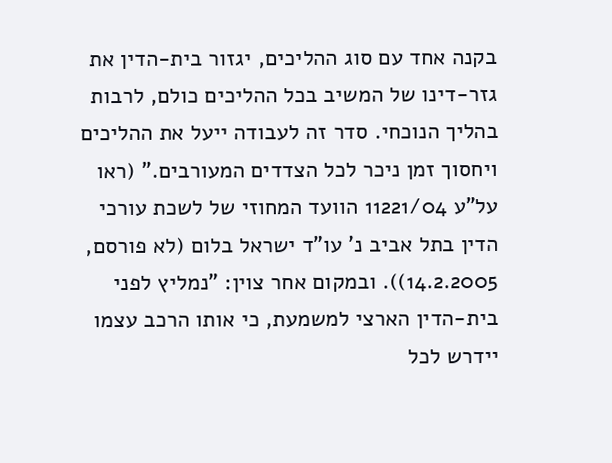בקנה אחד עם סוג ההליכים, יגזור בית-הדין את גזר-דינו של המשיב בכל ההליכים כולם, לרבות בהליך הנוכחי. סדר זה לעבודה ייעל את ההליכים ויחסוך זמן ניכר לכל הצדדים המעורבים." (ראו על"ע 11221/04 הוועד המחוזי של לשכת עורכי הדין בתל אביב נ' עו"ד ישראל בלום (לא פורסם, 14.2.2005)). ובמקום אחר צוין: "נמליץ לפני בית-הדין הארצי למשמעת, כי אותו הרכב עצמו יידרש לכל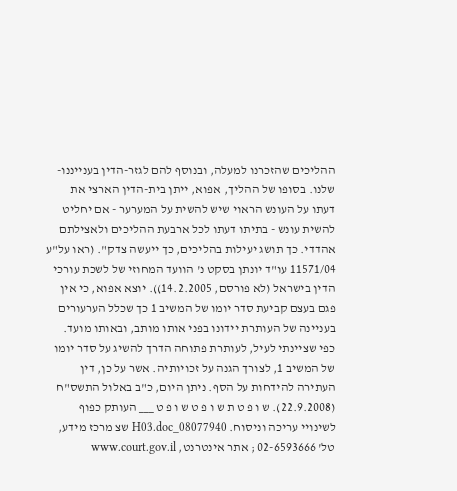ההליכים שהזכרנו למעלה, ובנוסף להם לגזר-הדין בענייננו-שלנו. בסופו של ההליך, אפוא, ייתן בית-הדין הארצי את דעתו על העונש הראוי שיש להשית על המערער - אם יחליט להשית עונש - בתיתו דעתו לכל ארבעת ההליכים ולאצילתם אהדדי. כך תושג יעילות בהליכים, כך ייעשה צדק". (ראו על"ע 11571/04 עו"ד יונתן בסקט נ' הוועד המחוזי של לשכת עורכי הדין בישראל (לא פורסם, 14.2.2005)). יוצא אפוא, כי אין פגם בעצם קביעת סדר יומו של המשיב 1 כך שכלל הערעורים בעניינה של העותרת יידונו בפני אותו מותב, ובאותו מועד. כפי שציינתי לעיל, לעותרת פתוחה הדרך להשיג על סדר יומו של המשיב 1, לצורך הגנה על זכויותיה. אשר על כן, דין העתירה להידחות על הסף. ניתן היום, כ"ב באלול התשס"ח (22.9.2008). ש ו פ ט ת ש ו פ ט ש ו פ ט ___ העותק כפוף לשינויי עריכה וניסוח. 08077940_H03.doc שצ מרכז מידע, טל' 02-6593666 ; אתר אינטרנט, www.court.gov.il